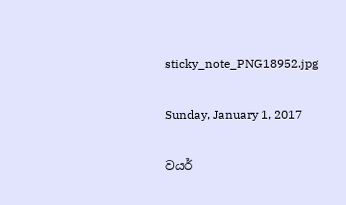sticky_note_PNG18952.jpg

Sunday, January 1, 2017

වයර්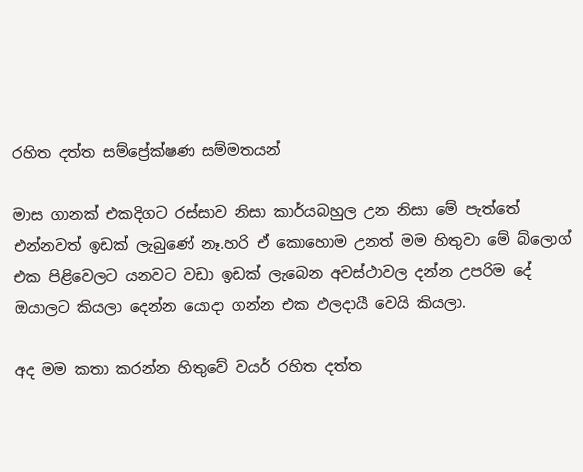රහිත දත්ත සම්ප්‍රේක්ෂණ සම්මතයන්

මාස ගානක් එකදිගට රස්සාව නිසා කාර්යබහුල උන නිසා මේ පැත්තේ එන්නවත් ඉඩක් ලැබුණේ නෑ.හරි ඒ කොහොම උනත් මම හිතුවා මේ බ්ලොග් එක පිළිවෙලට යනවට වඩා ඉඩක් ලැබෙන අවස්ථාවල දන්න උපරිම දේ ඔයාලට කියලා දෙන්න යොදා ගන්න එක ඵලදායී වෙයි කියලා.

අද මම කතා කරන්න හිතුවේ වයර් රහිත දත්ත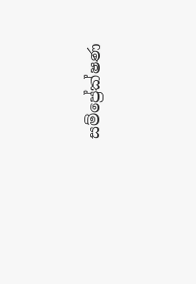සම්ප්‍රේක්ෂණ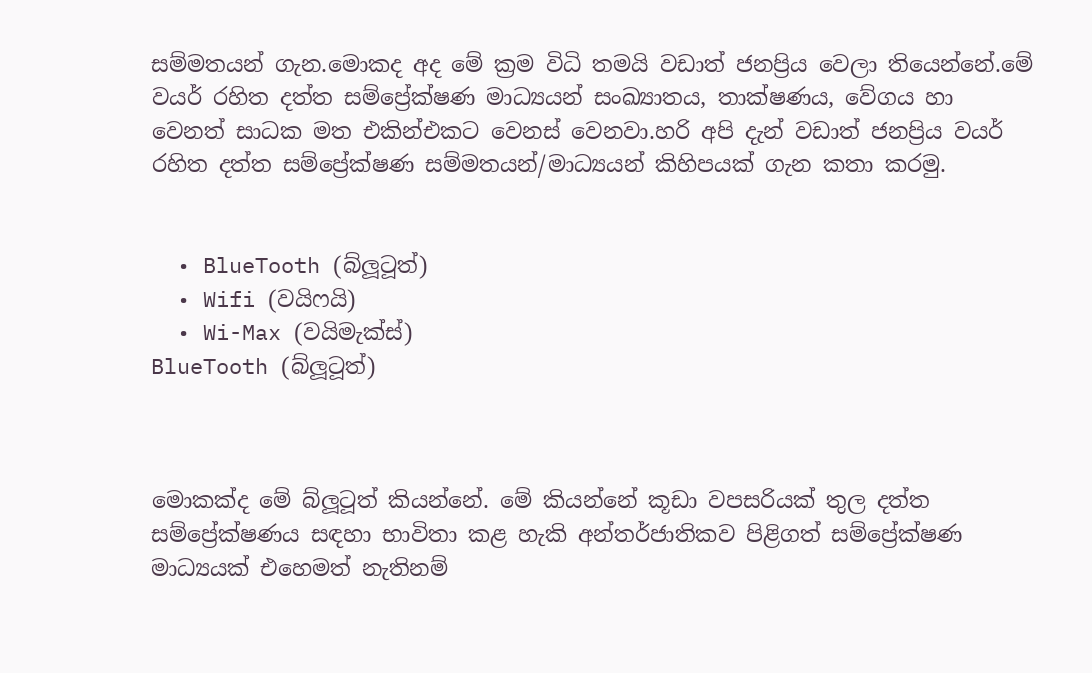සම්මතයන් ගැන.මොකද අද මේ ක්‍රම විධි තමයි වඩාත් ජනප්‍රිය වෙලා තියෙන්නේ.මේ වයර් රහිත දත්ත සම්ප්‍රේක්ෂණ මාධ්‍යයන් සංඛ්‍යාතය, තාක්ෂණය, වේගය හා වෙනත් සාධක මත එකින්එකට වෙනස් වෙනවා.හරි අපි දැන් වඩාත් ජනප්‍රිය වයර් රහිත දත්ත සම්ප්‍රේක්ෂණ සම්මතයන්/මාධ්‍යයන් කිහිපයක් ගැන කතා කරමු.


  • BlueTooth (බ්ලූටූත්)
  • Wifi (වයිෆයි)
  • Wi-Max (වයිමැක්ස්)
BlueTooth (බ්ලූටූත්)



මොකක්ද මේ බ්ලූටූත් කියන්නේ. මේ කියන්නේ කූඩා වපසරියක් තුල දත්ත සම්ප්‍රේක්ෂණය සඳහා භාවිතා කළ හැකි අන්තර්ජාතිකව පිළිගත් සම්ප්‍රේක්ෂණ මාධ්‍යයක් එහෙමත් නැතිනම්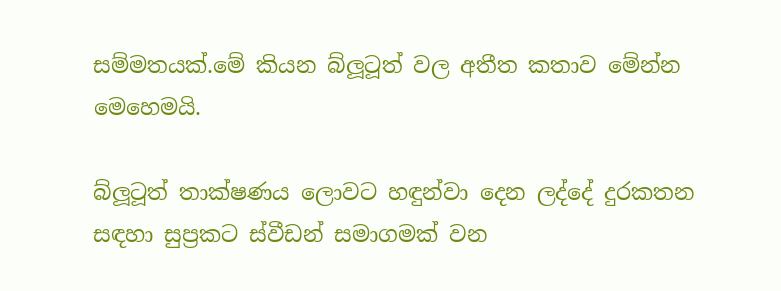සම්මතයක්.මේ කියන බ්ලූටූත් වල අතීත කතාව මේන්න මෙහෙමයි.

බ්ලූටූත් තාක්ෂණය ලොවට හඳුන්වා දෙන ලද්දේ දුරකතන සඳහා සුප්‍රකට ස්වීඩන් සමාගමක් වන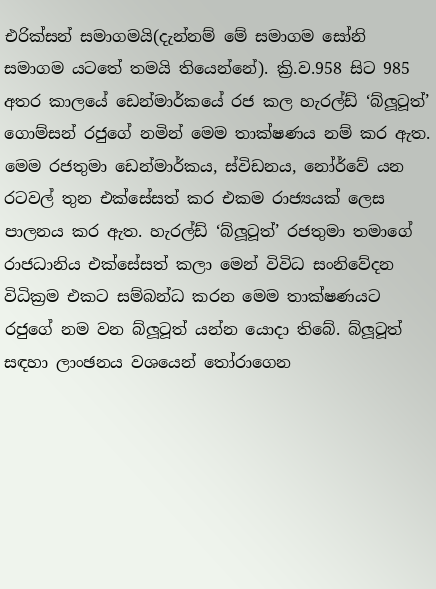එරික්සන් සමාගමයි(දැන්නම් මේ සමාගම සෝනි සමාගම යටතේ තමයි තියෙන්නේ). ක්‍රි.ව.958 සිට 985 අතර කාලයේ ඩෙන්මාර්කයේ රජ කල හැරල්ඩ් ‘බ්ලූටූත්’ ගොම්සන් රජුගේ නමින් මෙම තාක්ෂණය නම් කර ඇත. මෙම රජතුමා ඩෙන්මාර්කය, ස්විඩනය, නෝර්වේ යන රටවල් තුන එක්සේසත් කර එකම රාජ්‍යයක් ලෙස පාලනය කර ඇත. හැරල්ඩ් ‘බ්ලූටූත්’ රජතුමා තමාගේ රාජධානිය එක්සේසත් කලා මෙන් විවිධ සංනිවේදන විධික්‍රම එකට සම්බන්ධ කරන මෙම තාක්ෂණයට රජුගේ නම වන බ්ලූටූත් යන්න යොදා තිබේ. බ්ලූටූත් සඳහා ලාංඡනය වශයෙන් තෝරාගෙන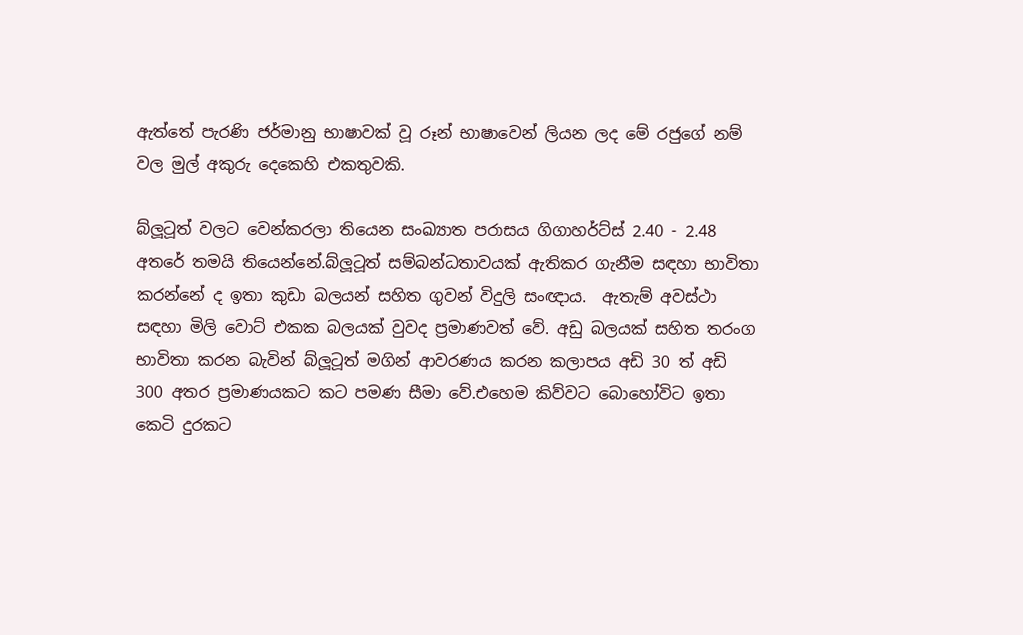ඇත්තේ පැරණි ජර්මානු භාෂාවක් වූ රූන් භාෂාවෙන් ලියන ලද මේ රජුගේ නම් වල මුල් අකුරු දෙකෙහි එකතුවකි.

බ්ලූටූත් වලට වෙන්කරලා තියෙන සංඛ්‍යාත පරාසය ගිගාහර්ට්ස් 2.40 - 2.48 අතරේ තමයි තියෙන්නේ.බ්ලූටූත් සම්බන්ධතාවයක් ඇතිකර ගැනීම සඳහා භාවිතා කරන්නේ ද ඉතා කුඩා බලයන් සහිත ගුවන් විදුලි සංඥාය.  ඇතැම් අවස්ථා සඳහා මිලි වොට් එකක බලයක් වුවද ප්‍රමාණවත් වේ. අඩු බලයක් සහිත තරංග භාවිතා කරන බැවින් බ්ලූටූත් මගින් ආවරණය කරන කලාපය අඩි 30 ත් අඩි 300 අතර ප්‍රමාණයකට කට පමණ සීමා වේ.එහෙම කිව්වට බොහෝවිට ඉතා කෙටි දුරකට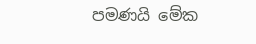පමණයි මේක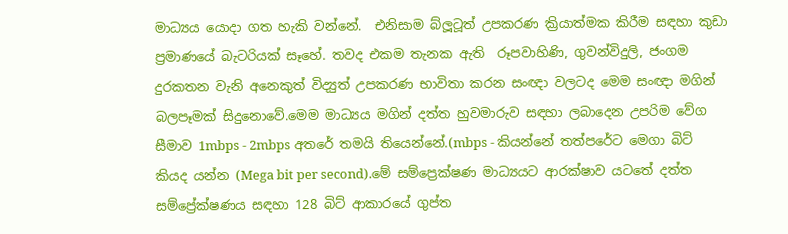මාධ්‍යය යොදා ගත හැකි වන්නේ.  එනිසාම බ්ලූටූත් උපකරණ ක්‍රියාත්මක කිරීම සඳහා කුඩා ප්‍රමාණයේ බැටරියක් සෑහේ. තවද එකම තැනක ඇති  රූපවාහිණි, ගුවන්විදුලි, ජංගම දුරකතන වැනි අනෙකුත් විද්‍යුත් උපකරණ භාවිතා කරන සංඥා වලටද මෙම සංඥා මගින් බලපෑමක් සිදුනොවේ.මෙම මාධ්‍යය මගින් දත්ත හුවමාරුව සඳහා ලබාදෙන උපරිම වේග සීමාව 1mbps - 2mbps අතරේ තමයි තියෙන්නේ.(mbps - කියන්නේ තත්පරේට මෙගා බිට් කියද යන්න (Mega bit per second).මේ සම්ප්‍රෙක්ෂණ මාධ්‍යයට ආරක්ෂාව යටතේ දත්ත සම්ප්‍රේක්ෂණය සඳහා 128 බිට් ආකාරයේ ගුප්ත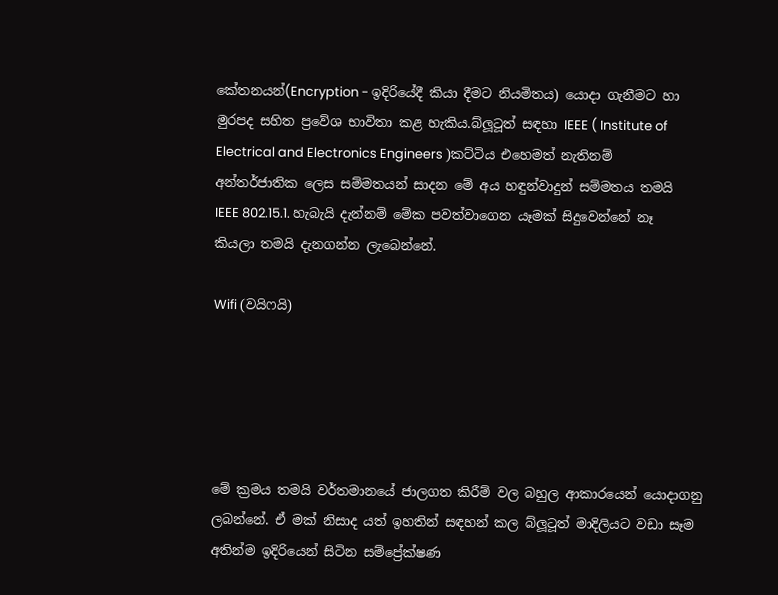කේතනයන්(Encryption - ඉදිරියේදී කියා දීමට නියමිතය) යොදා ගැනීමට හා මුරපද සහිත ප්‍රවේශ භාවිතා කළ හැකිය.බ්ලූටූත් සඳහා IEEE ( Institute of Electrical and Electronics Engineers )කට්ටිය එහෙමත් නැතිනම් අන්තර්ජාතික ලෙස සම්මතයන් සාදන මේ අය හඳුන්වාදුන් සම්මතය තමයි  IEEE 802.15.1. හැබැයි දැන්නම් මේක පවත්වාගෙන යෑමක් සිදුවෙන්නේ නෑ කියලා තමයි දැනගන්න ලැබෙන්නේ.

Wifi (වයිෆයි)





මේ ක්‍රමය තමයි වර්තමානයේ ජාලගත කිරීම් වල බහුල ආකාරයෙන් යොදාගනු ලබන්නේ. ඒ මක් නිසාද යත් ඉහතින් සඳහන් කල බ්ලූටූත් මාදිලියට වඩා සෑම අතින්ම ඉදිරියෙන් සිටින සම්ප්‍රේක්ෂණ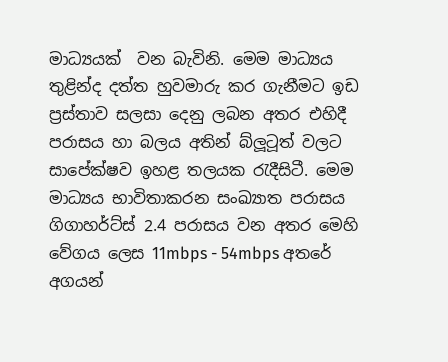මාධ්‍යයක්  වන බැවිනි. මෙම මාධ්‍යය තුළින්ද දත්ත හුවමාරු කර ගැනීමට ඉඩ ප්‍රස්තාව සලසා දෙනු ලබන අතර එහිදී පරාසය හා බලය අතින් බ්ලූටූත් වලට සාපේක්ෂව ඉහළ තලයක රැදීසිටී. මෙම මාධ්‍යය භාවිතාකරන සංඛ්‍යාත පරාසය ගිගාහර්ට්ස් 2.4 පරාසය වන අතර මෙහි වේගය ලෙස 11mbps - 54mbps අතරේ අගයන්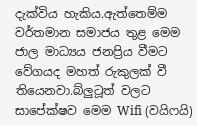දැක්විය හැකිය.ඇත්තෙම්ම වර්තමාන සමාජය තුළ මෙම ජාල මාධ්‍යය ජනප්‍රිය වීමට වේගයද මහත් රුකුලක් වී තියෙනවා.බ්ලුටූත් වලට සාපේක්ෂව මෙම Wifi (වයිෆයි)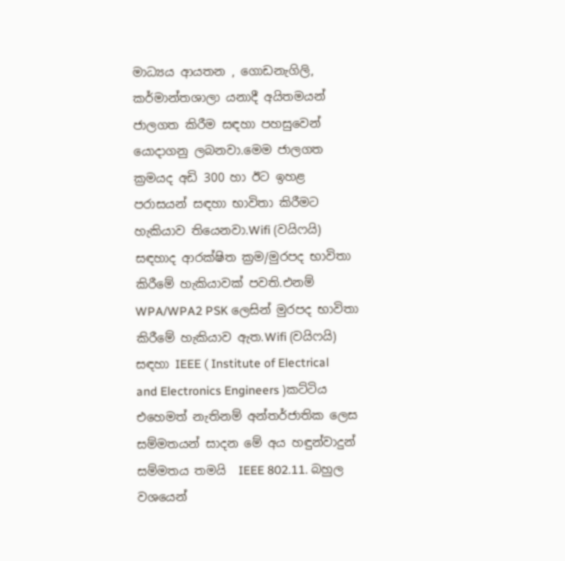මාධ්‍යය ආයතන , ගොඩනැගිලි, කර්මාන්තශාලා යනාදී අයිතමයන් ජාලගත කිරීම සඳහා පහසුවෙන් යොදාගනු ලබනවා.මෙම ජාලගත ක්‍රමයද අඩි 300 හා ඊට ඉහළ පරාසයන් සඳහා භාවිතා කිරීමට හැකියාව තියෙනවා.Wifi (වයිෆයි) සඳහාද ආරක්ෂිත ක්‍රම/මුරපද භාවිතා කිරීමේ හැකියාවක් පවති.එනම් WPA/WPA2 PSK ලෙසින් මුරපද භාවිතා කිරීමේ හැකියාව ඇත.Wifi (වයිෆයි) සඳහා IEEE ( Institute of Electrical and Electronics Engineers )කට්ටිය එහෙමත් නැතිනම් අන්තර්ජාතික ලෙස සම්මතයන් සාදන මේ අය හඳුන්වාදුන් සම්මතය තමයි  IEEE 802.11. බහුල වශයෙන්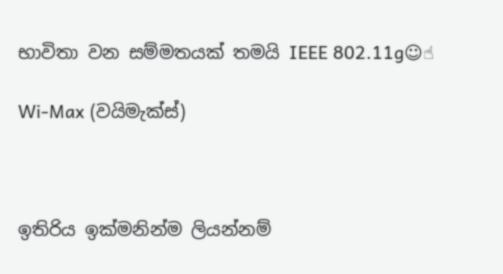භාවිතා වන සම්මතයක් තමයි IEEE 802.11g☺☝

Wi-Max (වයිමැක්ස්)



ඉතිරිය ඉක්මනින්ම ලියන්නම්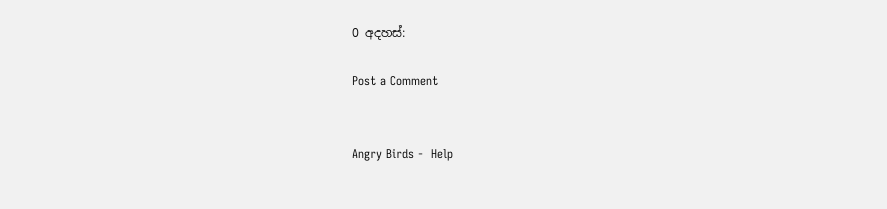0 අදහස්:

Post a Comment


Angry Birds -  Help